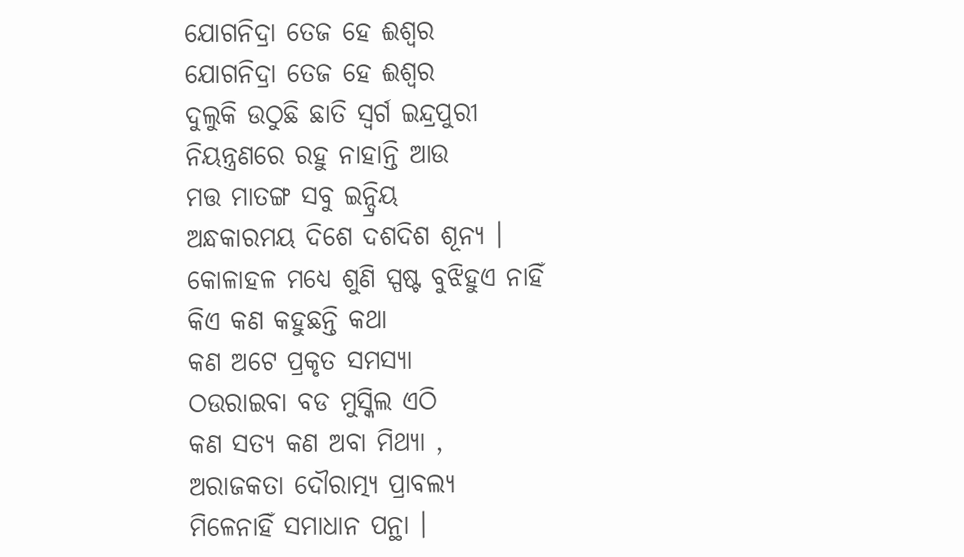ଯୋଗନିଦ୍ରା ତେଜ ହେ ଈଶ୍ୱର
ଯୋଗନିଦ୍ରା ତେଜ ହେ ଈଶ୍ୱର
ଦୁଲୁକି ଉଠୁଛି ଛାତି ସ୍ବର୍ଗ ଇନ୍ଦ୍ରପୁରୀ
ନିୟନ୍ତ୍ରଣରେ ରହୁ ନାହାନ୍ତି ଆଉ
ମତ୍ତ ମାତଙ୍ଗ ସବୁ ଇନ୍ଦ୍ରିୟ
ଅନ୍ଧକାରମୟ ଦିଶେ ଦଶଦିଶ ଶୂନ୍ଯ ।
କୋଳାହଳ ମଧ୍ୟେ ଶୁଣି ସ୍ପଷ୍ଟ ବୁଝିହୁଏ ନାହିଁ
କିଏ କଣ କହୁଛନ୍ତି କଥା
କଣ ଅଟେ ପ୍ରକୃତ ସମସ୍ଯା
ଠଉରାଇବା ବଡ ମୁସ୍କିଲ ଏଠି
କଣ ସତ୍ଯ କଣ ଅବା ମିଥ୍ୟା ,
ଅରାଜକତା ଦୌରାତ୍ମ୍ଯ ପ୍ରାବଲ୍ୟ
ମିଳେନାହିଁ ସମାଧାନ ପନ୍ଥା ।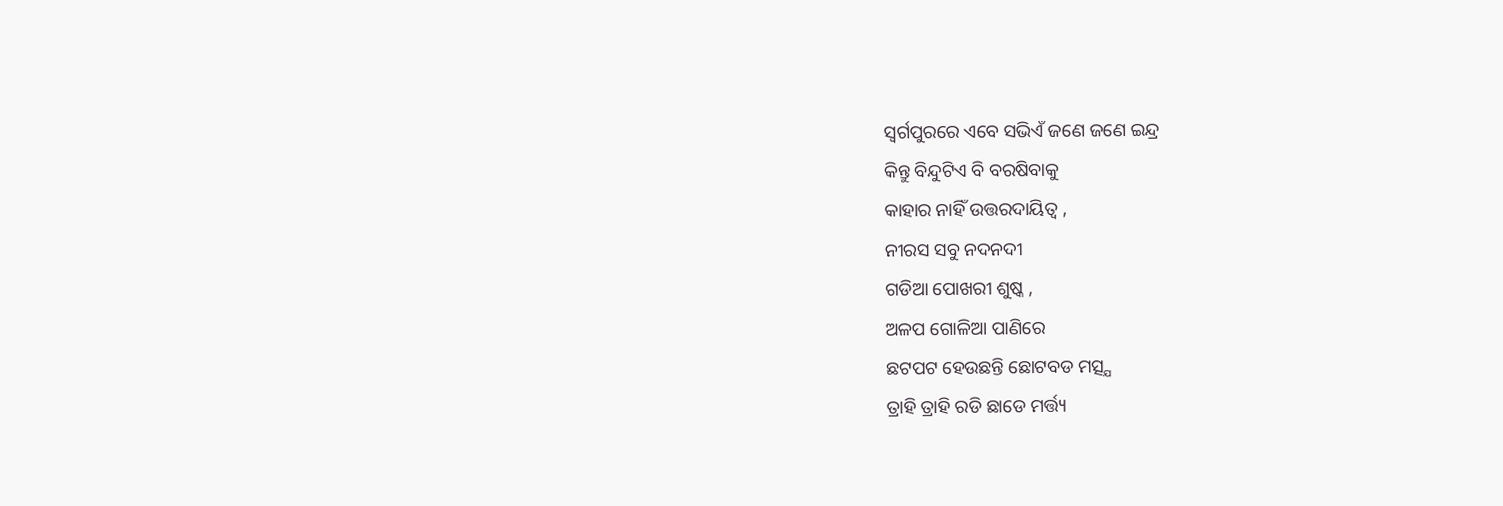ସ୍ବର୍ଗପୁରରେ ଏବେ ସଭିଏଁ ଜଣେ ଜଣେ ଇନ୍ଦ୍ର
କିନ୍ତୁ ବିନ୍ଦୁଟିଏ ବି ବରଷିବାକୁ
କାହାର ନାହିଁ ଉତ୍ତରଦାୟିତ୍ଵ ,
ନୀରସ ସବୁ ନଦନଦୀ
ଗଡିଆ ପୋଖରୀ ଶୁଷ୍କ ,
ଅଳପ ଗୋଳିଆ ପାଣିରେ
ଛଟପଟ ହେଉଛନ୍ତି ଛୋଟବଡ ମତ୍ସ୍ଯ
ତ୍ରାହି ତ୍ରାହି ରଡି ଛାଡେ ମର୍ତ୍ତ୍ୟ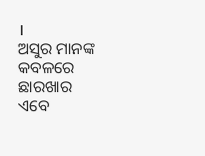।
ଅସୁର ମାନଙ୍କ କବଳରେ ଛାରଖାର
ଏବେ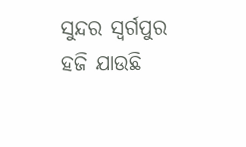ସୁନ୍ଦର ସ୍ବର୍ଗପୁର
ହଜି ଯାଉଛି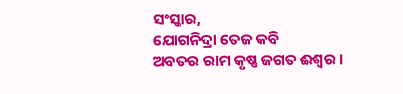ସଂସ୍କାର,
ଯୋଗନିଦ୍ରା ତେଜ କବି
ଅବତର ରାମ କୃଷ୍ଣ ଜଗତ ଈଶ୍ୱର ।